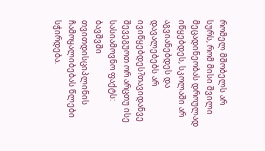რომელ მშობელს არ სურს, რომ მისი შვილი მეცადინეობას დროულად იწყებდეს, სკოლაში არ აგვიანებდეს და დავალებებს არ ივიწყებდეს?თავიდანვე შევეგუოთ ორ არცთუ ისე სასიამოვნო ფაქტს:
ბავშვში თვითდისციპლინის ჩამოყალიბებას წლები სჭირდება.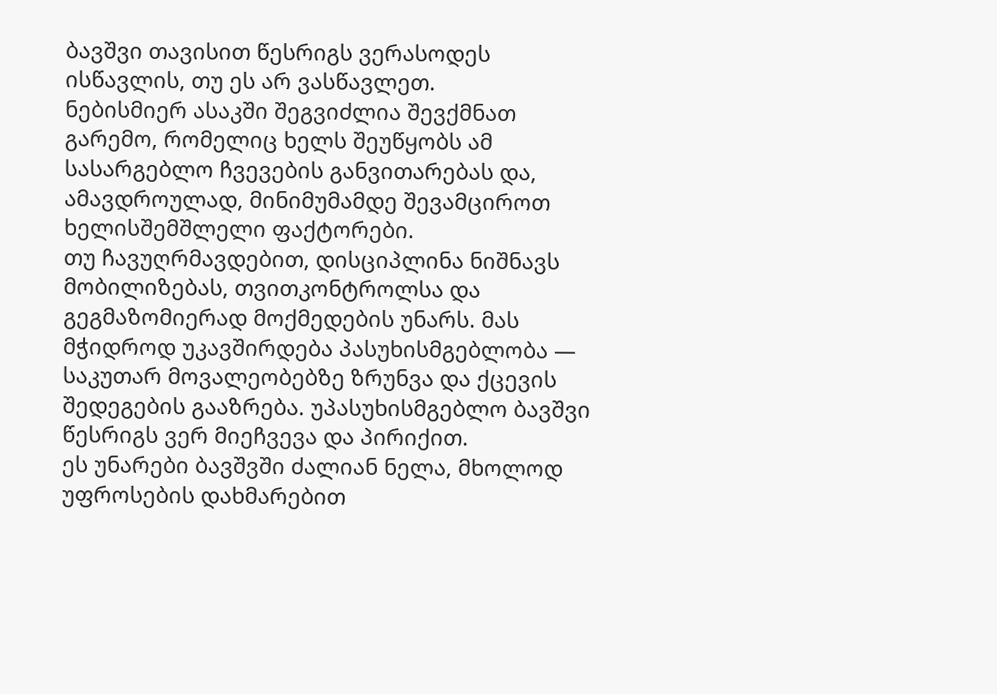ბავშვი თავისით წესრიგს ვერასოდეს ისწავლის, თუ ეს არ ვასწავლეთ.
ნებისმიერ ასაკში შეგვიძლია შევქმნათ გარემო, რომელიც ხელს შეუწყობს ამ სასარგებლო ჩვევების განვითარებას და, ამავდროულად, მინიმუმამდე შევამციროთ ხელისშემშლელი ფაქტორები.
თუ ჩავუღრმავდებით, დისციპლინა ნიშნავს მობილიზებას, თვითკონტროლსა და გეგმაზომიერად მოქმედების უნარს. მას მჭიდროდ უკავშირდება პასუხისმგებლობა — საკუთარ მოვალეობებზე ზრუნვა და ქცევის შედეგების გააზრება. უპასუხისმგებლო ბავშვი წესრიგს ვერ მიეჩვევა და პირიქით.
ეს უნარები ბავშვში ძალიან ნელა, მხოლოდ უფროსების დახმარებით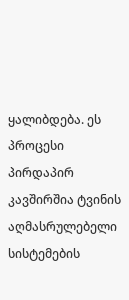ყალიბდება. ეს პროცესი პირდაპირ კავშირშია ტვინის აღმასრულებელი სისტემების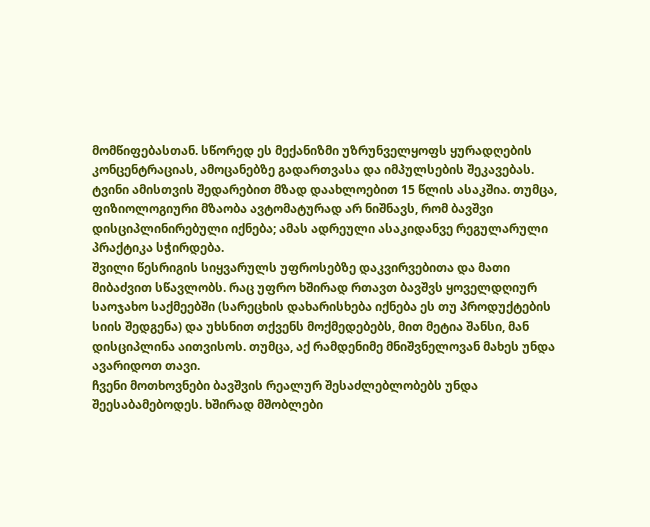მომწიფებასთან. სწორედ ეს მექანიზმი უზრუნველყოფს ყურადღების კონცენტრაციას, ამოცანებზე გადართვასა და იმპულსების შეკავებას. ტვინი ამისთვის შედარებით მზად დაახლოებით 15 წლის ასაკშია. თუმცა, ფიზიოლოგიური მზაობა ავტომატურად არ ნიშნავს, რომ ბავშვი დისციპლინირებული იქნება; ამას ადრეული ასაკიდანვე რეგულარული პრაქტიკა სჭირდება.
შვილი წესრიგის სიყვარულს უფროსებზე დაკვირვებითა და მათი მიბაძვით სწავლობს. რაც უფრო ხშირად რთავთ ბავშვს ყოველდღიურ საოჯახო საქმეებში (სარეცხის დახარისხება იქნება ეს თუ პროდუქტების სიის შედგენა) და უხსნით თქვენს მოქმედებებს, მით მეტია შანსი, მან დისციპლინა აითვისოს. თუმცა, აქ რამდენიმე მნიშვნელოვან მახეს უნდა ავარიდოთ თავი.
ჩვენი მოთხოვნები ბავშვის რეალურ შესაძლებლობებს უნდა შეესაბამებოდეს. ხშირად მშობლები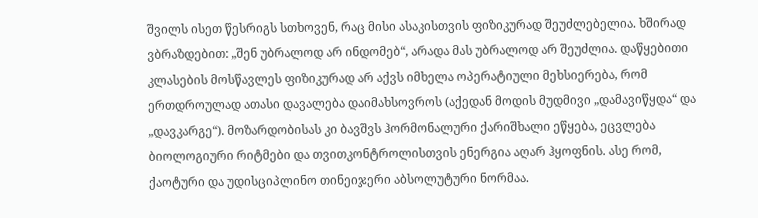შვილს ისეთ წესრიგს სთხოვენ, რაც მისი ასაკისთვის ფიზიკურად შეუძლებელია. ხშირად ვბრაზდებით: „შენ უბრალოდ არ ინდომებ“, არადა მას უბრალოდ არ შეუძლია. დაწყებითი კლასების მოსწავლეს ფიზიკურად არ აქვს იმხელა ოპერატიული მეხსიერება, რომ ერთდროულად ათასი დავალება დაიმახსოვროს (აქედან მოდის მუდმივი „დამავიწყდა“ და „დავკარგე“). მოზარდობისას კი ბავშვს ჰორმონალური ქარიშხალი ეწყება, ეცვლება ბიოლოგიური რიტმები და თვითკონტროლისთვის ენერგია აღარ ჰყოფნის. ასე რომ, ქაოტური და უდისციპლინო თინეიჯერი აბსოლუტური ნორმაა.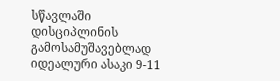სწავლაში დისციპლინის გამოსამუშავებლად იდეალური ასაკი 9-11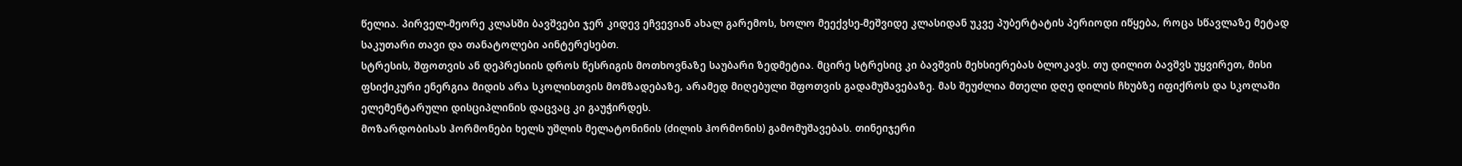წელია. პირველ-მეორე კლასში ბავშვები ჯერ კიდევ ეჩვევიან ახალ გარემოს, ხოლო მეექვსე-მეშვიდე კლასიდან უკვე პუბერტატის პერიოდი იწყება, როცა სწავლაზე მეტად საკუთარი თავი და თანატოლები აინტერესებთ.
სტრესის, შფოთვის ან დეპრესიის დროს წესრიგის მოთხოვნაზე საუბარი ზედმეტია. მცირე სტრესიც კი ბავშვის მეხსიერებას ბლოკავს. თუ დილით ბავშვს უყვირეთ, მისი ფსიქიკური ენერგია მიდის არა სკოლისთვის მომზადებაზე, არამედ მიღებული შფოთვის გადამუშავებაზე. მას შეუძლია მთელი დღე დილის ჩხუბზე იფიქროს და სკოლაში ელემენტარული დისციპლინის დაცვაც კი გაუჭირდეს.
მოზარდობისას ჰორმონები ხელს უშლის მელატონინის (ძილის ჰორმონის) გამომუშავებას. თინეიჯერი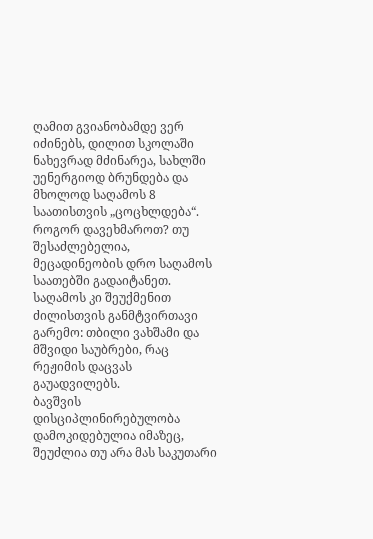ღამით გვიანობამდე ვერ იძინებს, დილით სკოლაში ნახევრად მძინარეა, სახლში უენერგიოდ ბრუნდება და მხოლოდ საღამოს 8 საათისთვის „ცოცხლდება“.
როგორ დავეხმაროთ? თუ შესაძლებელია, მეცადინეობის დრო საღამოს საათებში გადაიტანეთ. საღამოს კი შეუქმენით ძილისთვის განმტვირთავი გარემო: თბილი ვახშამი და მშვიდი საუბრები, რაც რეჟიმის დაცვას გაუადვილებს.
ბავშვის დისციპლინირებულობა დამოკიდებულია იმაზეც, შეუძლია თუ არა მას საკუთარი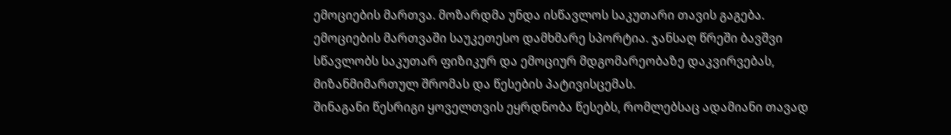ემოციების მართვა. მოზარდმა უნდა ისწავლოს საკუთარი თავის გაგება. ემოციების მართვაში საუკეთესო დამხმარე სპორტია. ჯანსაღ წრეში ბავშვი სწავლობს საკუთარ ფიზიკურ და ემოციურ მდგომარეობაზე დაკვირვებას, მიზანმიმართულ შრომას და წესების პატივისცემას.
შინაგანი წესრიგი ყოველთვის ეყრდნობა წესებს, რომლებსაც ადამიანი თავად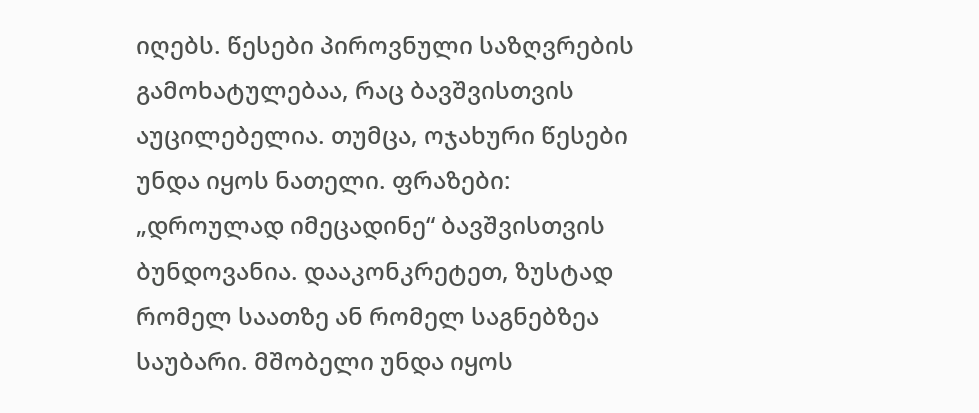იღებს. წესები პიროვნული საზღვრების გამოხატულებაა, რაც ბავშვისთვის აუცილებელია. თუმცა, ოჯახური წესები უნდა იყოს ნათელი. ფრაზები: „დროულად იმეცადინე“ ბავშვისთვის ბუნდოვანია. დააკონკრეტეთ, ზუსტად რომელ საათზე ან რომელ საგნებზეა საუბარი. მშობელი უნდა იყოს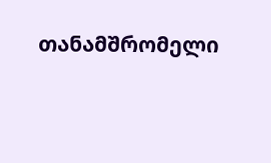თანამშრომელი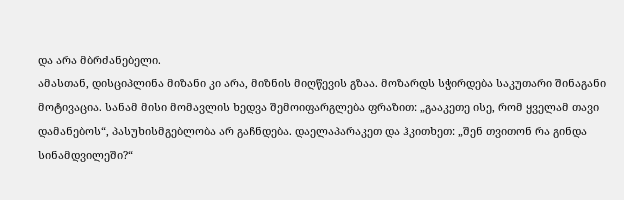და არა მბრძანებელი.
ამასთან, დისციპლინა მიზანი კი არა, მიზნის მიღწევის გზაა. მოზარდს სჭირდება საკუთარი შინაგანი მოტივაცია. სანამ მისი მომავლის ხედვა შემოიფარგლება ფრაზით: „გააკეთე ისე, რომ ყველამ თავი დამანებოს“, პასუხისმგებლობა არ გაჩნდება. დაელაპარაკეთ და ჰკითხეთ: „შენ თვითონ რა გინდა სინამდვილეში?“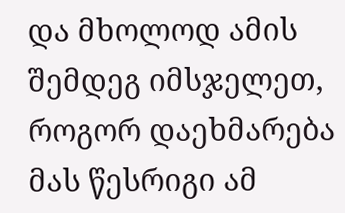და მხოლოდ ამის შემდეგ იმსჯელეთ, როგორ დაეხმარება მას წესრიგი ამ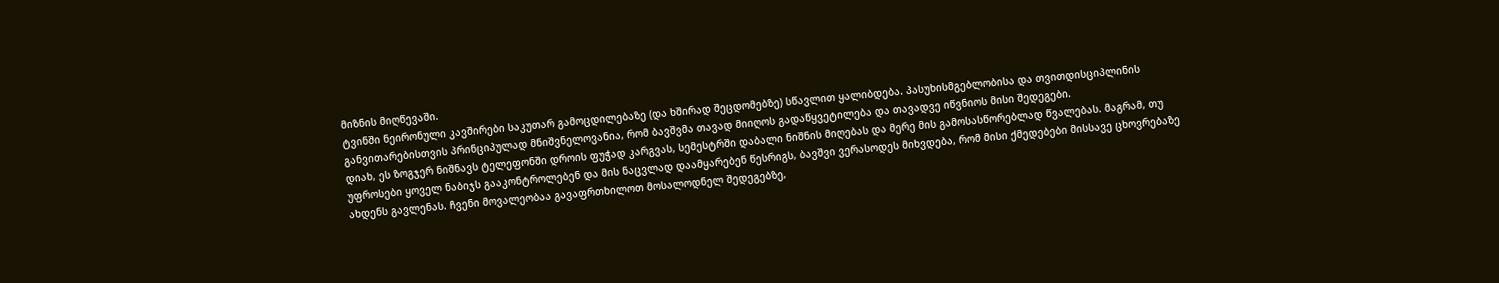მიზნის მიღწევაში.
ტვინში ნეირონული კავშირები საკუთარ გამოცდილებაზე (და ხშირად შეცდომებზე) სწავლით ყალიბდება. პასუხისმგებლობისა და თვითდისციპლინის განვითარებისთვის პრინციპულად მნიშვნელოვანია, რომ ბავშვმა თავად მიიღოს გადაწყვეტილება და თავადვე იწვნიოს მისი შედეგები.
დიახ, ეს ზოგჯერ ნიშნავს ტელეფონში დროის ფუჭად კარგვას, სემესტრში დაბალი ნიშნის მიღებას და მერე მის გამოსასწორებლად წვალებას. მაგრამ, თუ უფროსები ყოველ ნაბიჯს გააკონტროლებენ და მის ნაცვლად დაამყარებენ წესრიგს, ბავშვი ვერასოდეს მიხვდება, რომ მისი ქმედებები მისსავე ცხოვრებაზე ახდენს გავლენას. ჩვენი მოვალეობაა გავაფრთხილოთ მოსალოდნელ შედეგებზე,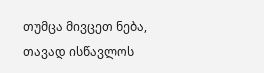თუმცა მივცეთ ნება, თავად ისწავლოს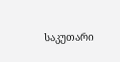საკუთარი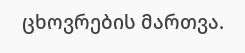ცხოვრების მართვა.